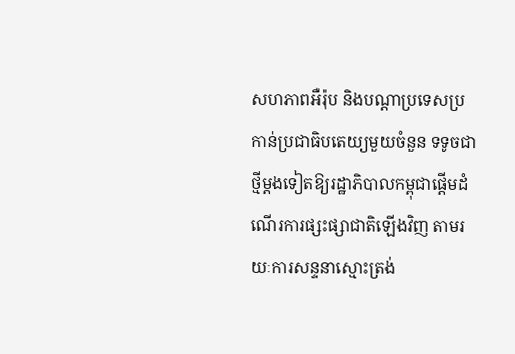សហភាពអឺរ៉ុប និងបណ្តាប្រទេសប្រកាន់ប្រជាធិបតេយ្យមួយចំនួន ទទូចជាថ្មីម្តងទៀតឱ្យរដ្ឋាភិបាលកម្ពុជាផ្តើមដំណើរការផ្សះផ្សាជាតិឡើងវិញ តាមរយៈការសន្ទនាស្មោះត្រង់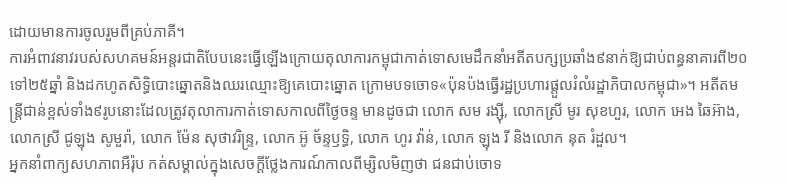ដោយមានការចូលរួមពីគ្រប់ភាគី។
ការអំពាវនាវរបស់សហគមន៍អន្តរជាតិបែបនេះធ្វើឡើងក្រោយតុលាការកម្ពុជាកាត់ទោសមេដឹកនាំអតីតបក្សប្រឆាំង៩នាក់ឱ្យជាប់ពន្ធនាគារពី២០ទៅ២៥ឆ្នាំ និងដកហូតសិទ្ធិបោះឆ្នោតនិងឈរឈ្មោះឱ្យគេបោះឆ្នោត ក្រោមបទចោទ«ប៉ុនប៉ងធ្វើរដ្ឋប្រហារផ្តួលរំលំរដ្ឋាភិបាលកម្ពុជា»។ អតីតមន្ត្រីជាន់ខ្ពស់ទាំង៩រូបនោះដែលត្រូវតុលាការកាត់ទោសកាលពីថ្ងៃចន្ទ មានដូចជា លោក សម រង្ស៊ី, លោកស្រី មូរ សុខហួរ, លោក អេង ឆៃអ៊ាង, លោកស្រី ជូឡុង សូមួរ៉ា, លោក ម៉ែន សុថាវរិន្ទ្រ, លោក អ៊ូ ច័ន្ទឫទ្ធិ, លោក ហូរ វ៉ាន់, លោក ឡុង រី និងលោក នុត រំដួល។
អ្នកនាំពាក្យសហភាពអឺរ៉ុប កត់សម្គាល់ក្នុងសេចក្តីថ្លែងការណ៍កាលពីម្សិលមិញថា ជនជាប់ចោទ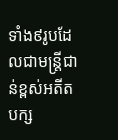ទាំង៩រូបដែលជាមន្ត្រីជាន់ខ្ពស់អតីតបក្ស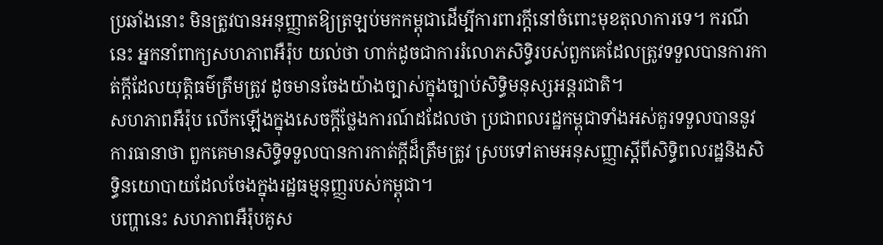ប្រឆាំងនោះ មិនត្រូវបានអនុញ្ញាតឱ្យត្រឡប់មកកម្ពុជាដើម្បីការពារក្តីនៅចំពោះមុខតុលាការទេ។ ករណីនេះ អ្នកនាំពាក្យសហភាពអឺរ៉ុប យល់ថា ហាក់ដូចជាការរំលោភសិទ្ធិរបស់ពួកគេដែលត្រូវទទួលបានការកាត់ក្តីដែលយុត្តិធម៌ត្រឹមត្រូវ ដូចមានចែងយ៉ាងច្បាស់ក្នុងច្បាប់សិទ្ធិមនុស្សអន្តរជាតិ។
សហភាពអឺរ៉ុប លើកឡើងក្នុងសេចក្តីថ្លែងការណ៍ដដែលថា ប្រជាពលរដ្ឋកម្ពុជាទាំងអស់គួរទទួលបាននូវការធានាថា ពួកគេមានសិទ្ធិទទួលបានការកាត់ក្តីដ៏ត្រឹមត្រូវ ស្របទៅតាមអនុសញ្ញាស្តីពីសិទិ្ធពលរដ្ឋនិងសិទ្ធិនយោបាយដែលចែងក្នុងរដ្ឋធម្មនុញ្ញរបស់កម្ពុជា។
បញ្ហានេះ សហភាពអឺរ៉ុបគូស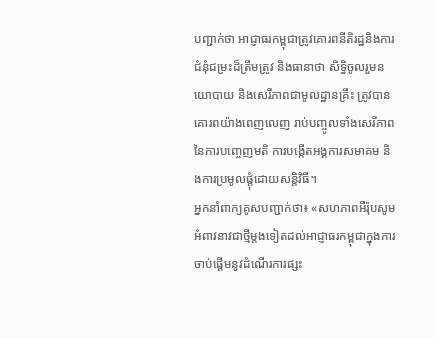បញ្ជាក់ថា អាជ្ញាធរកម្ពុជាត្រូវគោរពនីតិរដ្ឋនិងការជំនុំជម្រះដ៏ត្រឹមត្រូវ និងធានាថា សិទ្ធិចូលរួមនយោបាយ និងសេរីភាពជាមូលដ្ឋានគ្រឹះ ត្រូវបានគោរពយ៉ាងពេញលេញ រាប់បញ្ចូលទាំងសេរីភាពនៃការបញ្ចេញមតិ ការបង្កើតអង្គការសមាគម និងការប្រមូលផ្តុំដោយសន្តិវិធី។
អ្នកនាំពាក្យគូសបញ្ជាក់ថា៖ «សហភាពអឺរ៉ុបសូមអំពាវនាវជាថ្មីម្តងទៀតដល់អាជ្ញាធរកម្ពុជាក្នុងការចាប់ផ្តើមនូវដំណើរការផ្សះ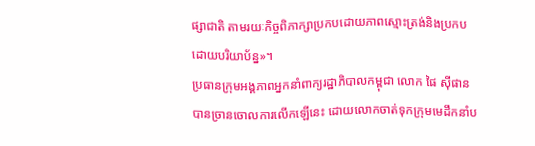ផ្សាជាតិ តាមរយៈកិច្ចពិភាក្សាប្រកបដោយភាពស្មោះត្រង់និងប្រកបដោយបរិយាប័ន្ន»។
ប្រធានក្រុមអង្គភាពអ្នកនាំពាក្យរដ្ឋាភិបាលកម្ពុជា លោក ផៃ ស៊ីផាន បានច្រានចោលការលើកឡើនេះ ដោយលោកចាត់ទុកក្រុមមេដឹកនាំប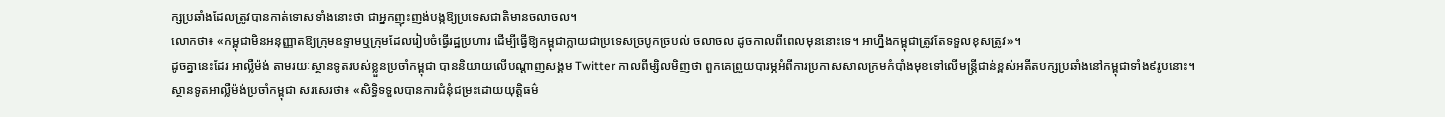ក្សប្រឆាំងដែលត្រូវបានកាត់ទោសទាំងនោះថា ជាអ្នកញុះញង់បង្កឱ្យប្រទេសជាតិមានចលាចល។
លោកថា៖ «កម្ពុជាមិនអនុញ្ញាតឱ្យក្រុមឧទ្ទាមឬក្រុមដែលរៀបចំធ្វើរដ្ឋប្រហារ ដើម្បីធ្វើឱ្យកម្ពុជាក្លាយជាប្រទេសច្របូកច្របល់ ចលាចល ដូចកាលពីពេលមុននោះទេ។ អាហ្នឹងកម្ពុជាត្រូវតែទទួលខុសត្រូវ»។
ដូចគ្នានេះដែរ អាល្លឺម៉ង់ តាមរយៈស្ថានទូតរបស់ខ្លួនប្រចាំកម្ពុជា បាននិយាយលើបណ្ដាញសង្គម Twitter កាលពីម្សិលមិញថា ពួកគេព្រួយបារម្ភអំពីការប្រកាសសាលក្រមកំបាំងមុខទៅលើមន្ត្រីជាន់ខ្ពស់អតីតបក្សប្រឆាំងនៅកម្ពុជាទាំង៩រូបនោះ។
ស្ថានទូតអាល្លឺម៉ង់ប្រចាំកម្ពុជា សរសេរថា៖ «សិទ្ធិទទួលបានការជំនុំជម្រះដោយយុត្តិធម៌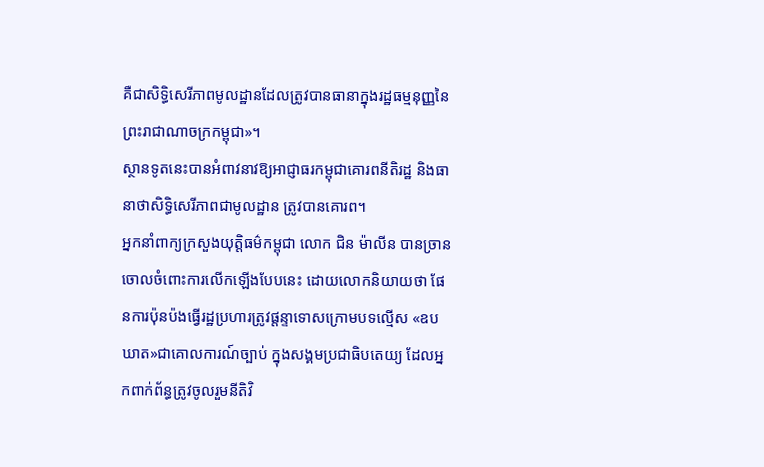គឺជាសិទ្ធិសេរីភាពមូលដ្ឋានដែលត្រូវបានធានាក្នុងរដ្ឋធម្មនុញ្ញនៃព្រះរាជាណាចក្រកម្ពុជា»។
ស្ថានទូតនេះបានអំពាវនាវឱ្យអាជ្ញាធរកម្ពុជាគោរពនីតិរដ្ឋ និងធានាថាសិទ្ធិសេរីភាពជាមូលដ្ឋាន ត្រូវបានគោរព។
អ្នកនាំពាក្យក្រសួងយុត្តិធម៌កម្ពុជា លោក ជិន ម៉ាលីន បានច្រានចោលចំពោះការលើកឡើងបែបនេះ ដោយលោកនិយាយថា ផែនការប៉ុនប៉ងធ្វើរដ្ឋប្រហារត្រូវផ្តន្ទាទោសក្រោមបទល្មើស «ឧបឃាត»ជាគោលការណ៍ច្បាប់ ក្នុងសង្គមប្រជាធិបតេយ្យ ដែលអ្នកពាក់ព័ន្ធត្រូវចូលរួមនីតិវិ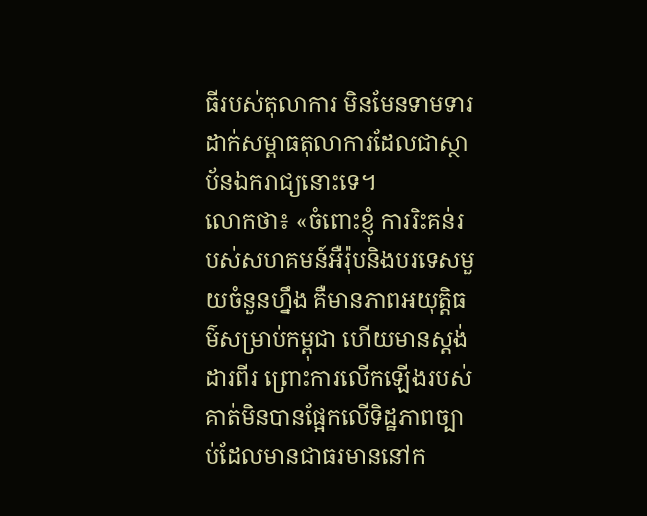ធីរបស់តុលាការ មិនមែនទាមទារដាក់សម្ពាធតុលាការដែលជាស្ថាប័នឯករាជ្យនោះទេ។
លោកថា៖ «ចំពោះខ្ញុំ ការរិះគន់របស់សហគមន៍អឺរ៉ុបនិងបរទេសមួយចំនួនហ្នឹង គឺមានភាពអយុត្តិធម៌សម្រាប់កម្ពុជា ហើយមានស្តង់ដារពីរ ព្រោះការលើកឡើងរបស់គាត់មិនបានផ្អែកលើទិដ្ឋភាពច្បាប់ដែលមានជាធរមាននៅក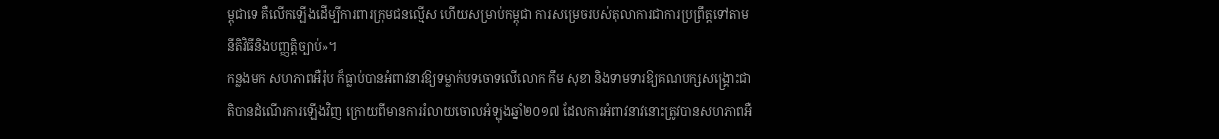ម្ពុជាទេ គឺលើកឡើងដើម្បីការពារក្រុមជនល្មើស ហើយសម្រាប់កម្ពុជា ការសម្រេចរបស់តុលាការជាការប្រព្រឹត្តទៅតាមនីតិវិធីនិងបញ្ញត្តិច្បាប់»។
កន្លងមក សហភាពអឺរ៉ុប ក៏ធ្លាប់បានអំពាវនាវឱ្យទម្លាក់បទចោទលើលោក កឹម សុខា និងទាមទារឱ្យគណបក្សសង្គ្រោះជាតិបានដំណើរការឡើងវិញ ក្រោយពីមានការរំលាយចោលអំឡុងឆ្នាំ២០១៧ ដែលការអំពាវនាវនោះត្រូវបានសហភាពអឺ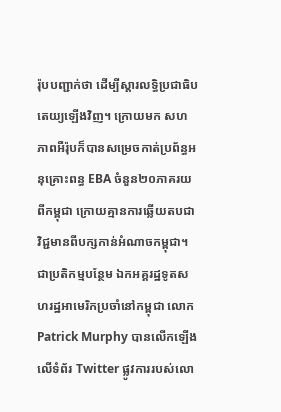រ៉ុបបញ្ជាក់ថា ដើម្បីស្តារលទ្ធិប្រជាធិបតេយ្យឡើងវិញ។ ក្រោយមក សហភាពអឺរ៉ុបក៏បានសម្រេចកាត់ប្រព័ន្ធអនុគ្រោះពន្ធ EBA ចំនួន២០ភាគរយពីកម្ពុជា ក្រោយគ្មានការឆ្លើយតបជាវិជ្ជមានពីបក្សកាន់អំណាចកម្ពុជា។
ជាប្រតិកម្មបន្ថែម ឯកអគ្គរដ្ឋទូតសហរដ្ឋអាមេរិកប្រចាំនៅកម្ពុជា លោក Patrick Murphy បានលើកឡើងលើទំព័រ Twitter ផ្លូវការរបស់លោ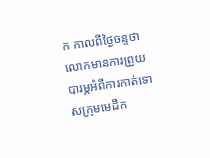ក កាលពីថ្ងៃចន្ទថា លោកមានការព្រួយបារម្ភអំពីការកាត់ទោសក្រុមមេដឹក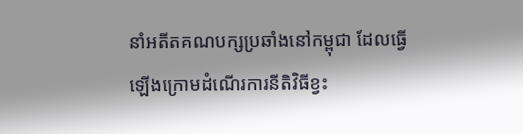នាំអតីតគណបក្សប្រឆាំងនៅកម្ពុជា ដែលធ្វើឡើងក្រោមដំណើរការនីតិវិធីខ្វះ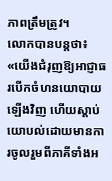ភាពត្រឹមត្រូវ។
លោកបានបន្តថា៖ «យើងជំរុញឱ្យអាជ្ញាធរបើកចំហនយោបាយឡើងវិញ ហើយស្តាប់យោបល់ដោយមានការចូលរួមពីភាគីទាំងអ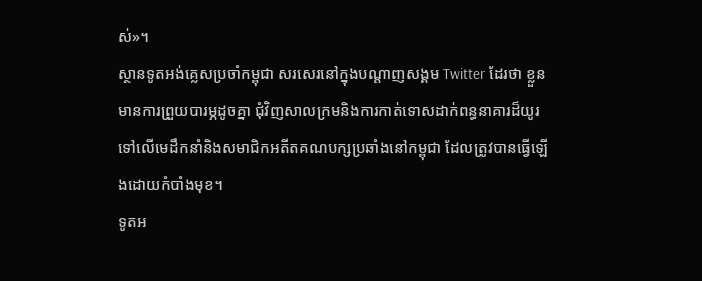ស់»។
ស្ថានទូតអង់គ្លេសប្រចាំកម្ពុជា សរសេរនៅក្នុងបណ្តាញសង្គម Twitter ដែរថា ខ្លួនមានការព្រួយបារម្ភដូចគ្នា ជុំវិញសាលក្រមនិងការកាត់ទោសដាក់ពន្ធនាគារដ៏យូរទៅលើមេដឹកនាំនិងសមាជិកអតីតគណបក្សប្រឆាំងនៅកម្ពុជា ដែលត្រូវបានធ្វើឡើងដោយកំបាំងមុខ។
ទូតអ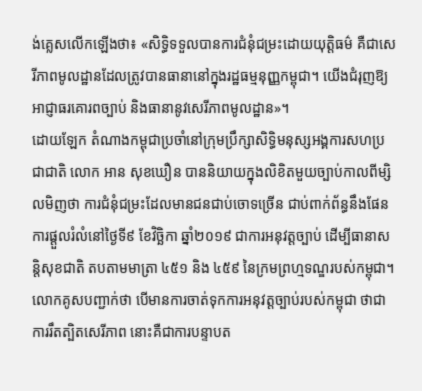ង់គ្លេសលើកឡើងថា៖ «សិទ្ធិទទួលបានការជំនុំជម្រះដោយយុត្តិធម៌ គឺជាសេរីភាពមូលដ្ឋានដែលត្រូវបានធានានៅក្នុងរដ្ឋធម្មនុញ្ញកម្ពុជា។ យើងជំរុញឱ្យអាជ្ញាធរគោរពច្បាប់ និងធានានូវសេរីភាពមូលដ្ឋាន»។
ដោយឡែក តំណាងកម្ពុជាប្រចាំនៅក្រុមប្រឹក្សាសិទ្ធិមនុស្សអង្គការសហប្រជាជាតិ លោក អាន សុខឃឿន បាននិយាយក្នុងលិខិតមួយច្បាប់កាលពីម្សិលមិញថា ការជំនុំជម្រះដែលមានជនជាប់ចោទច្រើន ជាប់ពាក់ព័ន្ធនឹងផែនការផ្តួលរំលំនៅថ្ងៃទី៩ ខែវិច្ឆិកា ឆ្នាំ២០១៩ ជាការអនុវត្តច្បាប់ ដើម្បីធានាសន្តិសុខជាតិ តបតាមមាត្រា ៤៥១ និង ៤៥៩ នៃក្រមព្រហ្មទណ្ឌរបស់កម្ពុជា។
លោកគូសបញ្ជាក់ថា បើមានការចាត់ទុកការអនុវត្តច្បាប់របស់កម្ពុជា ថាជាការរឹតត្បិតសេរីភាព នោះគឺជាការបន្ទាបត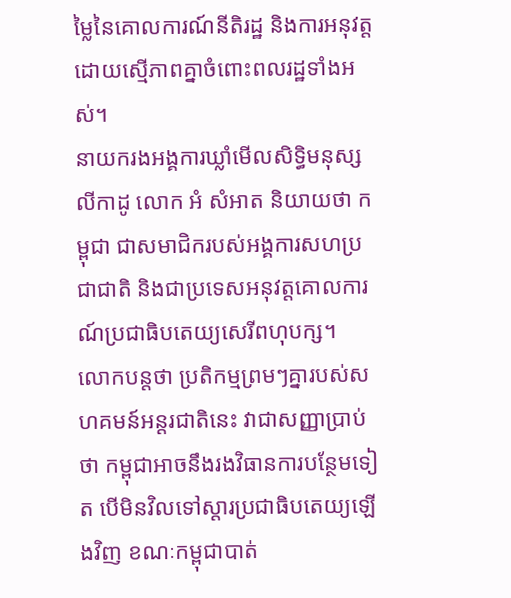ម្លៃនៃគោលការណ៍នីតិរដ្ឋ និងការអនុវត្តដោយស្មើភាពគ្នាចំពោះពលរដ្ឋទាំងអស់។
នាយករងអង្គការឃ្លាំមើលសិទ្ធិមនុស្សលីកាដូ លោក អំ សំអាត និយាយថា កម្ពុជា ជាសមាជិករបស់អង្គការសហប្រជាជាតិ និងជាប្រទេសអនុវត្តគោលការណ៍ប្រជាធិបតេយ្យសេរីពហុបក្ស។
លោកបន្តថា ប្រតិកម្មព្រមៗគ្នារបស់សហគមន៍អន្តរជាតិនេះ វាជាសញ្ញាប្រាប់ថា កម្ពុជាអាចនឹងរងវិធានការបន្ថែមទៀត បើមិនវិលទៅស្តារប្រជាធិបតេយ្យឡើងវិញ ខណៈកម្ពុជាបាត់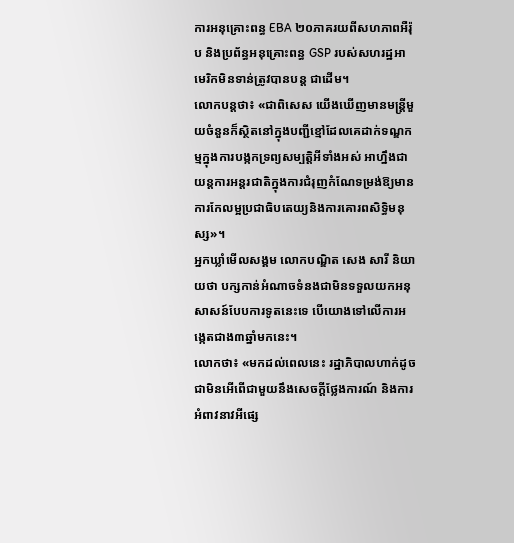ការអនុគ្រោះពន្ធ EBA ២០ភាគរយពីសហភាពអឺរ៉ុប និងប្រព័ន្ធអនុគ្រោះពន្ធ GSP របស់សហរដ្ឋអាមេរិកមិនទាន់ត្រូវបានបន្ត ជាដើម។
លោកបន្តថា៖ «ជាពិសេស យើងឃើញមានមន្ត្រីមួយចំនួនក៏ស្ថិតនៅក្នុងបញ្ជីខ្មៅដែលគេដាក់ទណ្ឌកម្មក្នុងការបង្កកទ្រព្យសម្បត្តិអីទាំងអស់ អាហ្នឹងជាយន្តការអន្តរជាតិក្នុងការជំរុញកំណែទម្រង់ឱ្យមានការកែលម្អប្រជាធិបតេយ្យនិងការគោរពសិទ្ធិមនុស្ស»។
អ្នកឃ្លាំមើលសង្គម លោកបណ្ឌិត សេង សារី និយាយថា បក្សកាន់អំណាចទំនងជាមិនទទួលយកអនុសាសន៍បែបការទូតនេះទេ បើយោងទៅលើការអង្កេតជាង៣ឆ្នាំមកនេះ។
លោកថា៖ «មកដល់ពេលនេះ រដ្ឋាភិបាលហាក់ដូចជាមិនអើពើជាមួយនឹងសេចក្តីថ្លែងការណ៍ និងការអំពាវនាវអីផ្សេ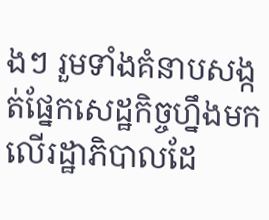ងៗ រួមទាំងគំនាបសង្កត់ផ្នែកសេដ្ឋកិច្ចហ្នឹងមកលើរដ្ឋាភិបាលដែ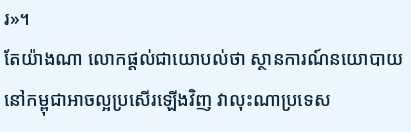រ»។
តែយ៉ាងណា លោកផ្តល់ជាយោបល់ថា ស្ថានការណ៍នយោបាយនៅកម្ពុជាអាចល្អប្រសើរឡើងវិញ វាលុះណាប្រទេស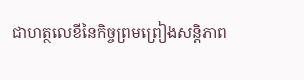ជាហត្ថលេខីនៃកិច្ចព្រមព្រៀងសន្តិភាព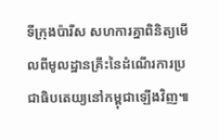ទីក្រុងប៉ារីស សហការគ្នាពិនិត្យមើលពីមូលដ្ឋានគ្រឹះនៃដំណើរការប្រជាធិបតេយ្យនៅកម្ពុជាឡើងវិញ៕